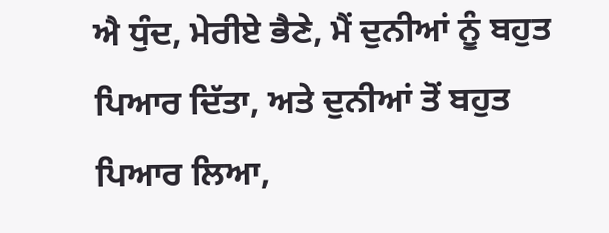ਐ ਧੁੰਦ, ਮੇਰੀਏ ਭੈਣੇ, ਮੈਂ ਦੁਨੀਆਂ ਨੂੰ ਬਹੁਤ ਪਿਆਰ ਦਿੱਤਾ, ਅਤੇ ਦੁਨੀਆਂ ਤੋਂ ਬਹੁਤ ਪਿਆਰ ਲਿਆ,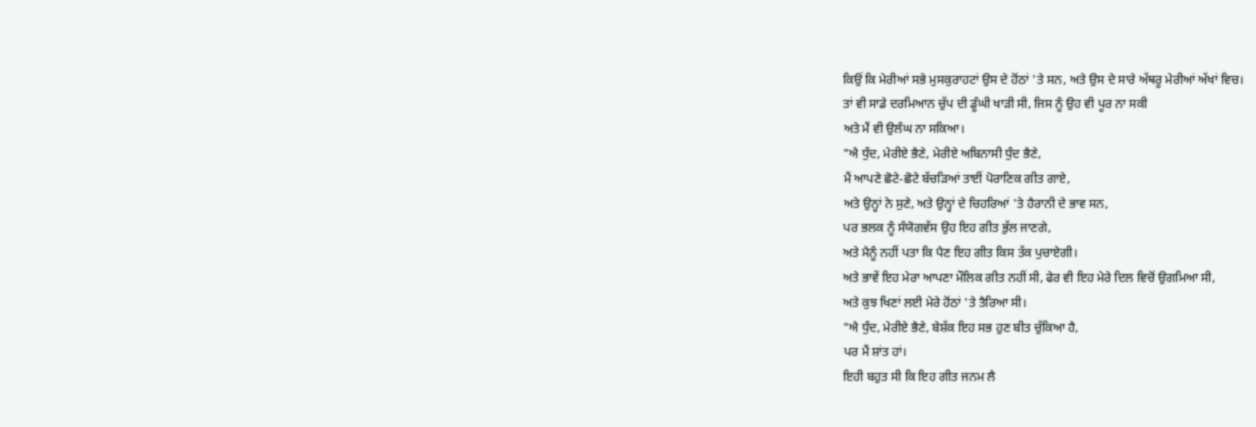ਕਿਉਂ ਕਿ ਮੇਰੀਆਂ ਸਭੇ ਮੁਸਕੁਰਾਹਟਾਂ ਉਸ ਦੇ ਹੋਂਠਾਂ 'ਤੇ ਸਨ, ਅਤੇ ਉਸ ਦੇ ਸਾਰੇ ਅੱਥਰੂ ਮੇਰੀਆਂ ਅੱਖਾਂ ਵਿਚ।
ਤਾਂ ਵੀ ਸਾਡੇ ਦਰਮਿਆਨ ਚੁੱਪ ਦੀ ਡੂੰਘੀ ਖਾੜੀ ਸੀ, ਜਿਸ ਨੂੰ ਉਹ ਵੀ ਪੂਰ ਨਾ ਸਕੀ
ਅਤੇ ਮੈਂ ਵੀ ਉਲੰਘ ਨਾ ਸਕਿਆ।
"ਐ ਧੁੰਦ, ਮੇਰੀਏ ਭੈਣੇ, ਮੇਰੀਏ ਅਬਿਨਾਸੀ ਧੁੰਦ ਭੈਣੇ,
ਮੈਂ ਆਪਣੇ ਛੋਟੇ-ਛੋਟੇ ਬੱਚੜਿਆਂ ਤਾਈਂ ਪੋਰਾਣਿਕ ਗੀਤ ਗਾਏ,
ਅਤੇ ਉਨ੍ਹਾਂ ਨੇ ਸੁਣੇ, ਅਤੇ ਉਨ੍ਹਾਂ ਦੇ ਚਿਹਰਿਆਂ 'ਤੇ ਹੈਰਾਨੀ ਦੇ ਭਾਵ ਸਨ,
ਪਰ ਭਲਕ ਨੂੰ ਸੰਯੋਗਵੱਸ ਉਹ ਇਹ ਗੀਤ ਭੁੱਲ ਜਾਣਗੇ,
ਅਤੇ ਮੈਨੂੰ ਨਹੀਂ ਪਤਾ ਕਿ ਪੈਣ ਇਹ ਗੀਤ ਕਿਸ ਤੱਕ ਪੁਚਾਏਗੀ।
ਅਤੇ ਭਾਵੇਂ ਇਹ ਮੇਰਾ ਆਪਣਾ ਮੌਲਿਕ ਗੀਤ ਨਹੀਂ ਸੀ, ਫੇਰ ਵੀ ਇਹ ਮੇਰੇ ਦਿਲ ਵਿਚੋਂ ਉਗਮਿਆ ਸੀ,
ਅਤੇ ਕੁਝ ਖਿਣਾਂ ਲਈ ਮੇਰੇ ਹੋਂਠਾਂ 'ਤੇ ਤੈਰਿਆ ਸੀ।
"ਐ ਧੁੰਦ, ਮੇਰੀਏ ਭੈਣੇ, ਬੇਸ਼ੱਕ ਇਹ ਸਭ ਹੁਣ ਬੀਤ ਚੁੱਕਿਆ ਹੈ,
ਪਰ ਮੈਂ ਸ਼ਾਂਤ ਹਾਂ।
ਇਹੀ ਬਹੁਤ ਸੀ ਕਿ ਇਹ ਗੀਤ ਜਨਮ ਲੈ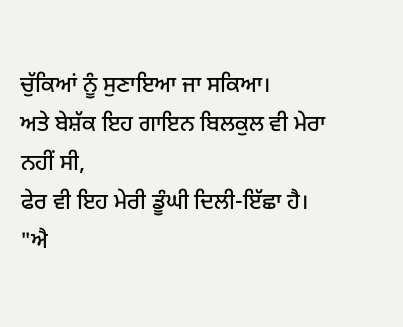ਚੁੱਕਿਆਂ ਨੂੰ ਸੁਣਾਇਆ ਜਾ ਸਕਿਆ।
ਅਤੇ ਬੇਸ਼ੱਕ ਇਹ ਗਾਇਨ ਬਿਲਕੁਲ ਵੀ ਮੇਰਾ ਨਹੀਂ ਸੀ,
ਫੇਰ ਵੀ ਇਹ ਮੇਰੀ ਡੂੰਘੀ ਦਿਲੀ-ਇੱਛਾ ਹੈ।
"ਐ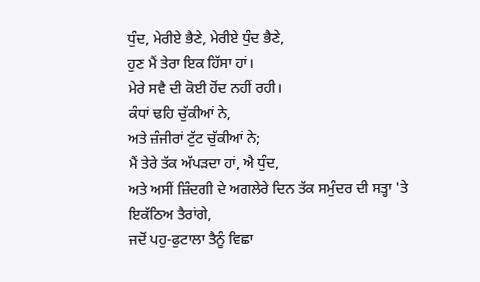ਧੁੰਦ, ਮੇਰੀਏ ਭੈਣੇ, ਮੇਰੀਏ ਧੁੰਦ ਭੈਣੇ,
ਹੁਣ ਮੈਂ ਤੇਰਾ ਇਕ ਹਿੱਸਾ ਹਾਂ।
ਮੇਰੇ ਸਵੈ ਦੀ ਕੋਈ ਹੋਂਦ ਨਹੀਂ ਰਹੀ।
ਕੰਧਾਂ ਢਹਿ ਚੁੱਕੀਆਂ ਨੇ,
ਅਤੇ ਜ਼ੰਜੀਰਾਂ ਟੁੱਟ ਚੁੱਕੀਆਂ ਨੇ;
ਮੈਂ ਤੇਰੇ ਤੱਕ ਅੱਪੜਦਾ ਹਾਂ, ਐ ਧੁੰਦ,
ਅਤੇ ਅਸੀਂ ਜ਼ਿੰਦਗੀ ਦੇ ਅਗਲੇਰੇ ਦਿਨ ਤੱਕ ਸਮੁੰਦਰ ਦੀ ਸਤ੍ਹਾ 'ਤੇ ਇਕੱਠਿਅ ਤੈਰਾਂਗੇ,
ਜਦੋਂ ਪਹੁ-ਫੁਟਾਲਾ ਤੈਨੂੰ ਵਿਛਾ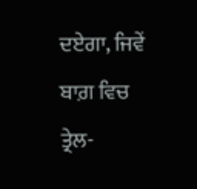ਦਏਗਾ, ਜਿਵੇਂ ਬਾਗ਼ ਵਿਚ ਤ੍ਰੇਲ-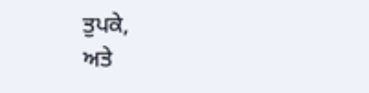ਤੁਪਕੇ,
ਅਤੇ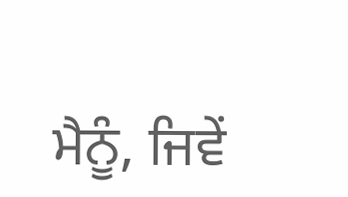ਮੈਨੂੰ, ਜਿਵੇਂ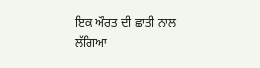ਇਕ ਔਰਤ ਦੀ ਛਾਤੀ ਨਾਲ ਲੱਗਿਆ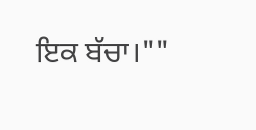ਇਕ ਬੱਚਾ।""